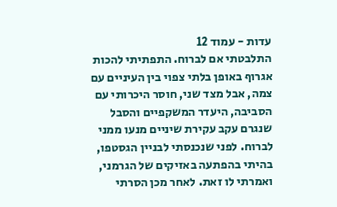עדות - עמוד 12
התלבטתי אם לברוח. התפתיתי להכות אגרוף באופן בלתי צפוי בין העיניים עם צמה, אבל מצד שני, חוסר היכרותי עם הסביבה, היעדר המשקפיים והסבל שנגרם עקב עקירת שיניים מנעו ממני לברוח. לפני שנכנסתי לבניין הגסטפו, בהיתי בהפתעה באזיקים של הגרמני, ואמרתי לו זאת. לאחר מכן הסרתי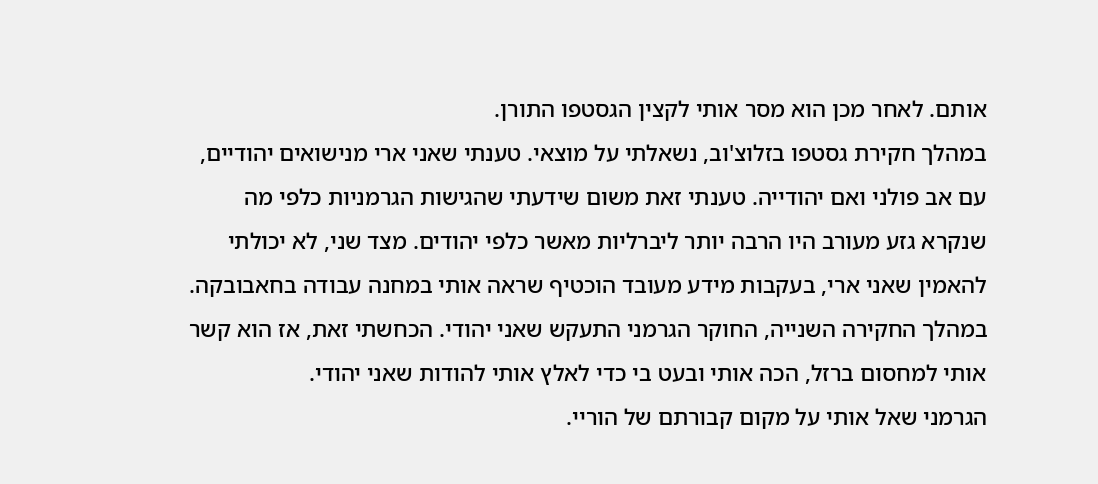אותם. לאחר מכן הוא מסר אותי לקצין הגסטפו התורן.
במהלך חקירת גסטפו בזלוצ'וב, נשאלתי על מוצאי. טענתי שאני ארי מנישואים יהודיים, עם אב פולני ואם יהודייה. טענתי זאת משום שידעתי שהגישות הגרמניות כלפי מה שנקרא גזע מעורב היו הרבה יותר ליברליות מאשר כלפי יהודים. מצד שני, לא יכולתי להאמין שאני ארי, בעקבות מידע מעובד הוכטיף שראה אותי במחנה עבודה בחאבובקה.
במהלך החקירה השנייה, החוקר הגרמני התעקש שאני יהודי. הכחשתי זאת, אז הוא קשר אותי למחסום ברזל, הכה אותי ובעט בי כדי לאלץ אותי להודות שאני יהודי.
הגרמני שאל אותי על מקום קבורתם של הוריי.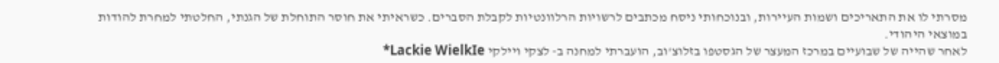מסרתי לו את התאריכים ושמות העיירות, ובנוכחותי ניסח מכתבים לרשויות הרלוונטיות לקבלת הסברים. כשראיתי את חוסר התוחלת של הגנתי, החלטתי למחרת להודות במוצאי היהודי.
לאחר שהייה של שבועיים במרכז המעצר של הגסטפו בזלוצ'וב, הועברתי למחנה ב- לצקי ויילקי Lackie WielkIe*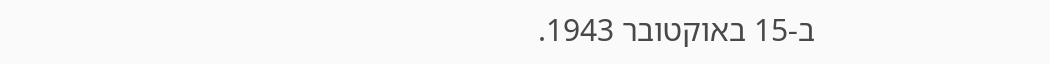ב-15 באוקטובר 1943.